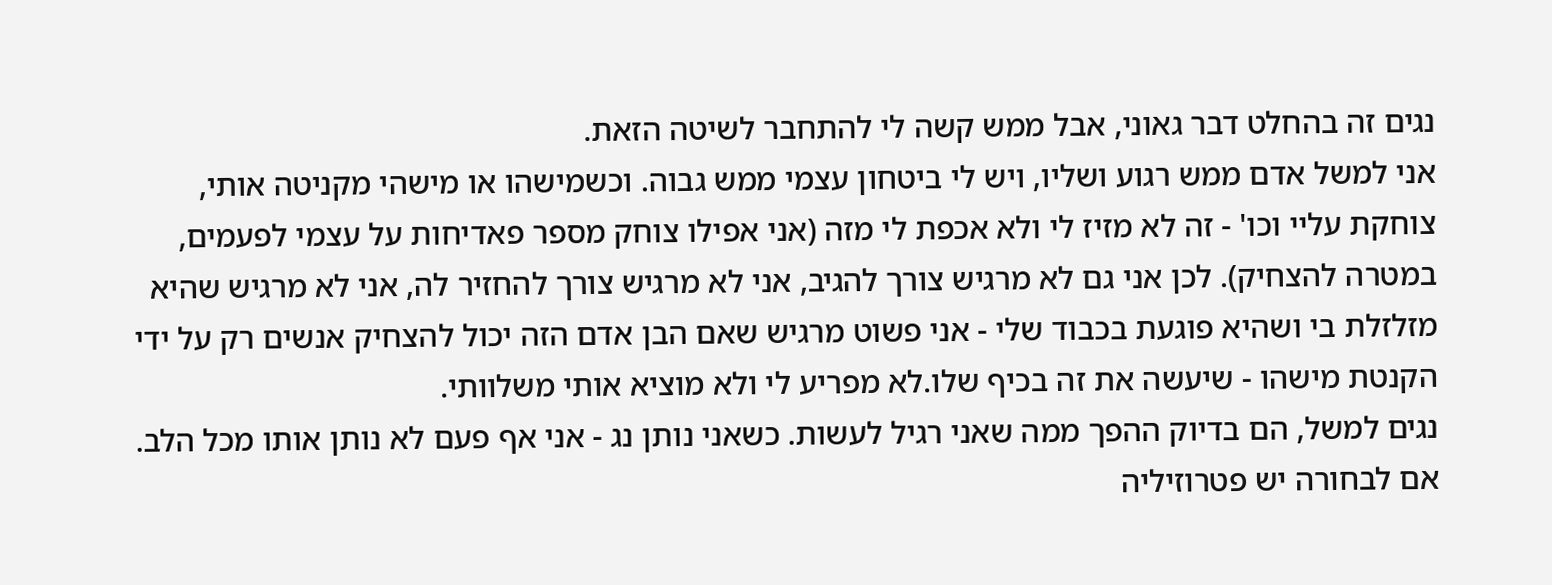נגים זה בהחלט דבר גאוני, אבל ממש קשה לי להתחבר לשיטה הזאת.
אני למשל אדם ממש רגוע ושליו, ויש לי ביטחון עצמי ממש גבוה. וכשמישהו או מישהי מקניטה אותי, צוחקת עליי וכו' - זה לא מזיז לי ולא אכפת לי מזה (אני אפילו צוחק מספר פאדיחות על עצמי לפעמים, במטרה להצחיק). לכן אני גם לא מרגיש צורך להגיב, אני לא מרגיש צורך להחזיר לה, אני לא מרגיש שהיא מזלזלת בי ושהיא פוגעת בכבוד שלי - אני פשוט מרגיש שאם הבן אדם הזה יכול להצחיק אנשים רק על ידי הקנטת מישהו - שיעשה את זה בכיף שלו.לא מפריע לי ולא מוציא אותי משלוותי.
נגים למשל, הם בדיוק ההפך ממה שאני רגיל לעשות. כשאני נותן נג - אני אף פעם לא נותן אותו מכל הלב. אם לבחורה יש פטרוזיליה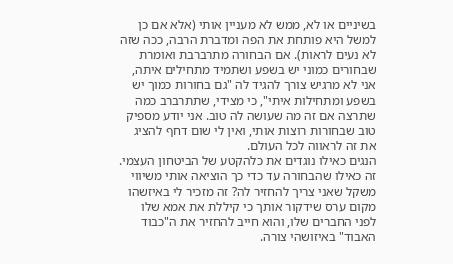בשיניים או לא, ממש לא מעניין אותי (אלא אם כן למשל היא פותחת את הפה ומדברת הרבה, ככה שזה לא נעים לראות). אם הבחורה מתרברבת ואומרת שבחורים כמוני יש בשפע ושתמיד מתחילים איתה, אני לא מרגיש צורך להגיד לה "גם בחורות כמוך יש בשפע ומתחילות איתי", כי מצידי, שתתרברב כמה שתרצה אם זה מה שעושה לה טוב. אני יודע מספיק טוב שבחורות רוצות אותי, ואין לי שום דחף להציג את זה לראווה לכל העולם.
הנגים כאילו נוגדים את כלהקטע של הביטחון העצמי. זה כאילו שהבחורה עד כדי כך הוציאה אותי משיווי משקל שאני צריך להחזיר לה? זה מזכיר לי באיזשהו מקום ערס שידקור אותך כי קיללת את אמא שלו לפני החברים שלו, והוא חייב להחזיר את ה"כבוד האבוד" באיזושהי צורה.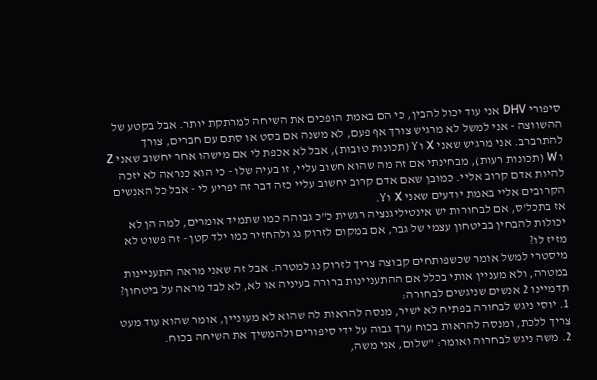סיפורי DHV אני עוד יכול להבין, כי הם באמת הופכים את השיחה למרתקת יותר. אבל בקטע של ההשווצה - אני למשל לא מרגיש צורך אף פעם, לא משנה אם בסט או סתם עם חברים, צורך להתרברב. אני מרגיש שאני X וY (תכונות טובות), אבל לא אכפת לי אם מישהו אחר יחשוב שאני Z ו W (תכונות רעות), מבחינתי אם זה מה שהוא חשוב עליי, זו בעיה שלו - כי הוא כנראה לא יזכה להיות אדם קרוב אליי. כמובן שאם אדם קרוב יחשוב עליי כזה דבר זה יפריע לי - אבל כל האנשים הקרובים אליי באמת יודעים שאני X וY.
אז בתכל'ס, אם לבחורות יש אינטיליגנציה רגשית כ"כ גבוהה כמו שתמיד אומרים, למה הן לא יכולות להבחין בביטחון עצמי של גבר, אם במקום לזרוק נג ולהחזיר כמו ילד קטן - זה פשוט לא מזיז לו?
מיסטרי למשל אומר שכשפותחים קבוצה צריך לזרוק נג למטרה. אבל זה שאני מראה התעניינות במטרה, ולא מעניין אותי בכלל אם ההתעניינות ברורה בעיניה או לא, לא לבד מראה על ביטחון?
תדמיינו 2 אנשים שניגשים לבחורה:
1. יוסי ניגש לבחורה בפתיח לא ישיר, מנסה להראות לה שהוא לא מעוניין, אומר שהוא עוד מעט צריך ללכת, ומנסה להראות בכוח ערך גבוה על ידי סיפורים ולהמשיך את השיחה בכוח.
2. משה ניגש לבחרוה ואומר: "שלום, אני משה,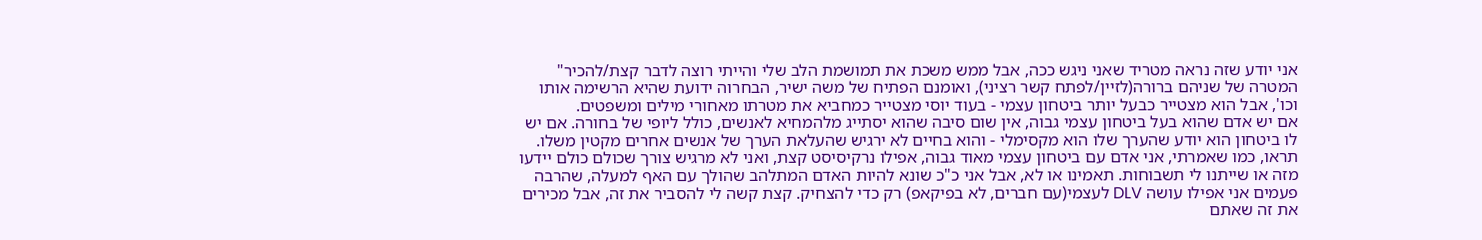אני יודע שזה נראה מטריד שאני ניגש ככה, אבל ממש משכת את תמושמת הלב שלי והייתי רוצה לדבר קצת/להכיר"
המטרה של שניהם ברורה(לזיין/לפתח קשר רציני), ואומנם הפתיח של משה ישיר, הבחרוה ידועת שהיא הרשימה אותו וכו', אבל הוא מצטייר כבעל יותר ביטחון עצמי - בעוד יוסי מצטייר כמחביא את מטרתו מאחורי מילים ומשפטים.
אם יש אדם שהוא בעל ביטחון עצמי גבוה, אין שום סיבה שהוא יסתייג מלהמחיא לאנשים, כולל ליופי של בחורה. אם יש לו ביטחון הוא יודע שהערך שלו הוא מקסימלי - והוא בחיים לא ירגיש שהעלאת הערך של אנשים אחרים מקטין משלו.
תראו, כמו שאמרתי, אני אדם עם ביטחון עצמי מאוד גבוה, אפילו נרקיסיסט קצת, ואני לא מרגיש צורך שכולם כולם יידעו מזה או שייתנו לי תשבוחות. תאמינו או לא, אבל אני כ"כ שונא להיות האדם המתלהב שהולך עם האף למעלה, שהרבה פעמים אני אפילו עושה DLV לעצמי(עם חברים, לא בפיקאפ) רק כדי להצחיק. קצת קשה לי להסביר את זה, אבל מכירים את זה שאתם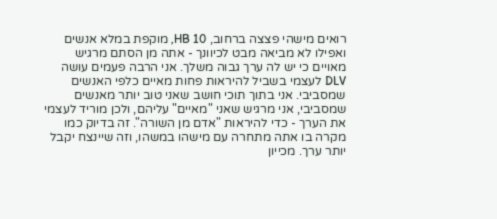רואים מישהי פצצה ברחוב, HB 10, מוקפת במלא אנשים ואפילו לא מביאה מבט לכיוונך - אתה מן הסתם מרגיש מאויים כי יש לה ערך גבוה משלך. אני הרבה פעמים עושה DLV לעצמי בשביל להיראות פחות מאיים כלפי האנשים שמסביבי. אני בתוך תוכי חושב שאני טוב יותר מאנשים שמסביבי, אני מרגיש שאני "מאיים" עליהם, ולכן מוריד לעצמי את הערך - כדי להיראות "אדם מן השורה". זה בדיוק כמו מקרה בו אתה מתחרה עם מישהו במשהו, וזה שיינצח יקבל יותר ערך. מכייון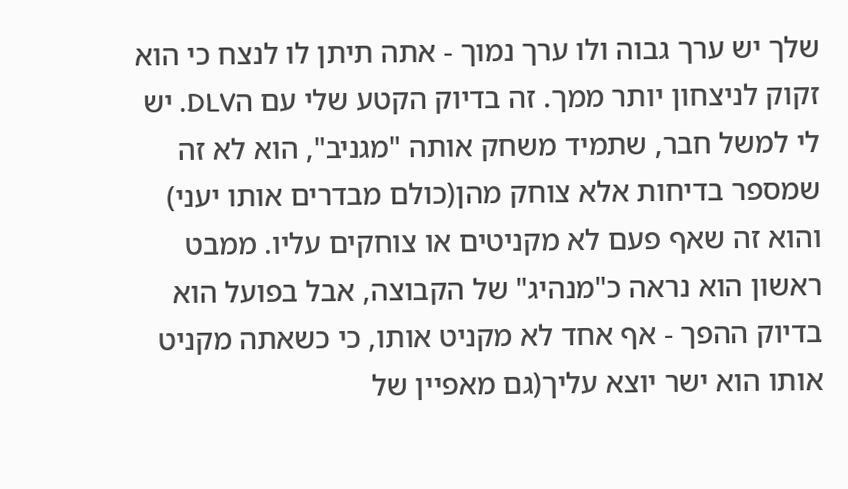שלך יש ערך גבוה ולו ערך נמוך - אתה תיתן לו לנצח כי הוא זקוק לניצחון יותר ממך. זה בדיוק הקטע שלי עם הDLV. יש לי למשל חבר, שתמיד משחק אותה "מגניב", הוא לא זה שמספר בדיחות אלא צוחק מהן(כולם מבדרים אותו יעני) והוא זה שאף פעם לא מקניטים או צוחקים עליו. ממבט ראשון הוא נראה כ"מנהיג" של הקבוצה, אבל בפועל הוא בדיוק ההפך - אף אחד לא מקניט אותו, כי כשאתה מקניט אותו הוא ישר יוצא עליך(גם מאפיין של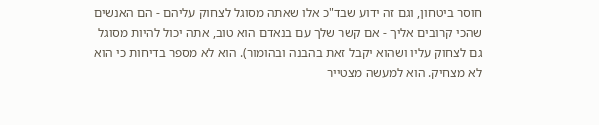חוסר ביטחון, וגם זה ידוע שבד"כ אלו שאתה מסוגל לצחוק עליהם - הם האנשים שהכי קרובים אליך - אם קשר שלך עם בנאדם הוא טוב, אתה יכול להיות מסוגל גם לצחוק עליו ושהוא יקבל זאת בהבנה ובהומור). הוא לא מספר בדיחות כי הוא לא מצחיק. הוא למעשה מצטייר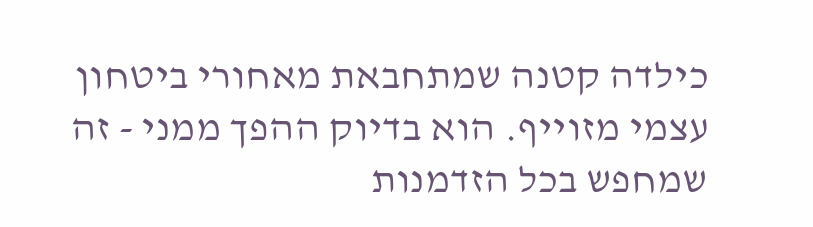כילדה קטנה שמתחבאת מאחורי ביטחון עצמי מזוייף. הוא בדיוק ההפך ממני - זה שמחפש בכל הזדמנות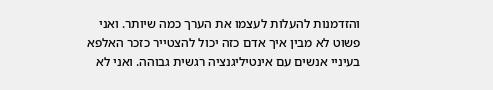והזדמנות להעלות לעצמו את הערך כמה שיותר. ואני פשוט לא מבין איך אדם כזה יכול להצטייר כזכר האלפא בעיניי אנשים עם אינטיליגנציה רגשית גבוהה. ואני לא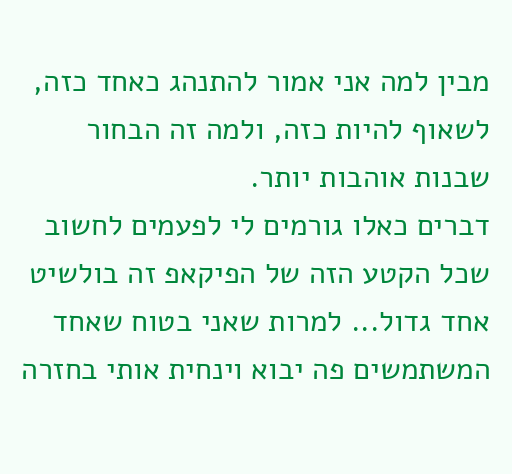מבין למה אני אמור להתנהג כאחד כזה, לשאוף להיות כזה, ולמה זה הבחור שבנות אוהבות יותר.
דברים כאלו גורמים לי לפעמים לחשוב שכל הקטע הזה של הפיקאפ זה בולשיט אחד גדול... למרות שאני בטוח שאחד המשתמשים פה יבוא וינחית אותי בחזרה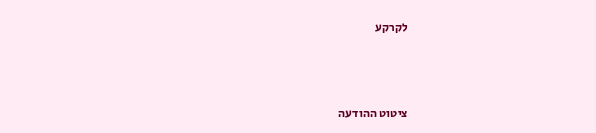לקרקע



ציטוט ההודעה